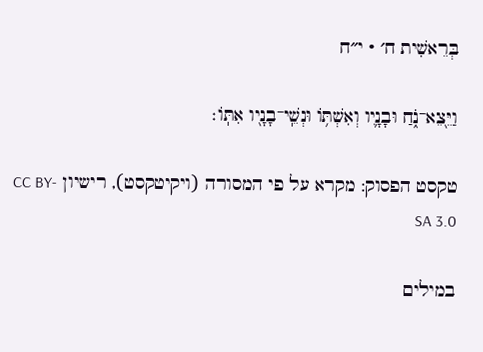בְּרֵאשִׁית ח׳ · י״ח

וַיֵּ֖צֵא־נֹ֑חַ וּבָנָ֛יו וְאִשְׁתּ֥וֹ וּנְשֵֽׁי־בָנָ֖יו אִתּֽוֹ׃

טקסט הפסוק: מקרא על פי המסורה (ויקיטקסט), רישיון CC BY-SA 3.0

במילים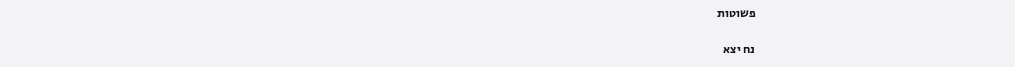פשוטות

נח יצא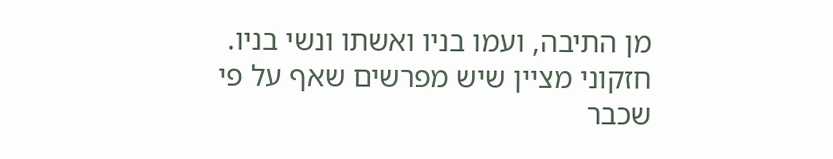מן התיבה, ועמו בניו ואשתו ונשי בניו. חזקוני מציין שיש מפרשים שאף על פי שכבר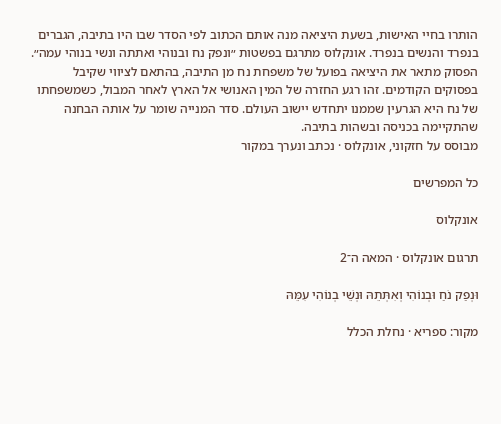הותרו בחיי האישות, בשעת היציאה מנה אותם הכתוב לפי הסדר שבו היו בתיבה, הגברים בנפרד והנשים בנפרד. אונקלוס מתרגם בפשטות ״ונפק נח ובנוהי ואתתה ונשי בנוהי עמה״. הפסוק מתאר את היציאה בפועל של משפחת נח מן התיבה, בהתאם לציווי שקיבל בפסוקים הקודמים. זהו רגע החזרה של המין האנושי אל הארץ לאחר המבול, כשמשפחתו של נח היא הגרעין שממנו יתחדש יישוב העולם. סדר המנייה שומר על אותה הבחנה שהתקיימה בכניסה ובשהות בתיבה.
מבוסס על חזקוני, אונקלוס · נכתב ונערך במקור

כל המפרשים

אונקלוס

תרגום אונקלוס · המאה ה־2

וּנְפַק נֹחַ וּבְנוֹהִי וְאִתְּתֵהּ וּנְשֵׁי בְנוֹהִי עִמֵּהּ

מקור: ספריא · נחלת הכלל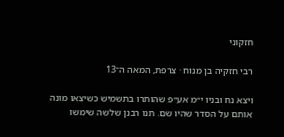חזקוני

רבי חזקיה בן מנוח · צרפת, המאה ה־13

ויצא נח ובניו י״מ אע״פ שהותרו בתשמיש כשיצאו מונה אותם על הסדר שהיו שם. תנו רבנן שלשה שימשו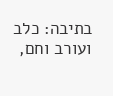בתיבה: כלב ועורב וחם,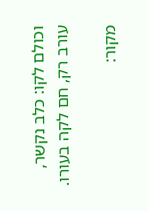וכולם לקו: כלב נקשר, עורב רק, חם לקה בעורו.

מקור: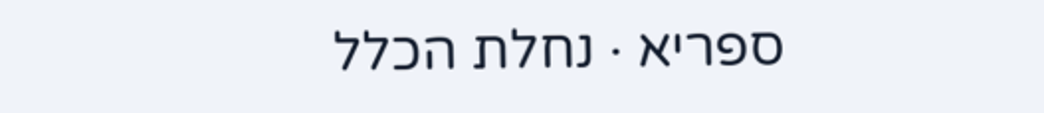ספריא · נחלת הכלל